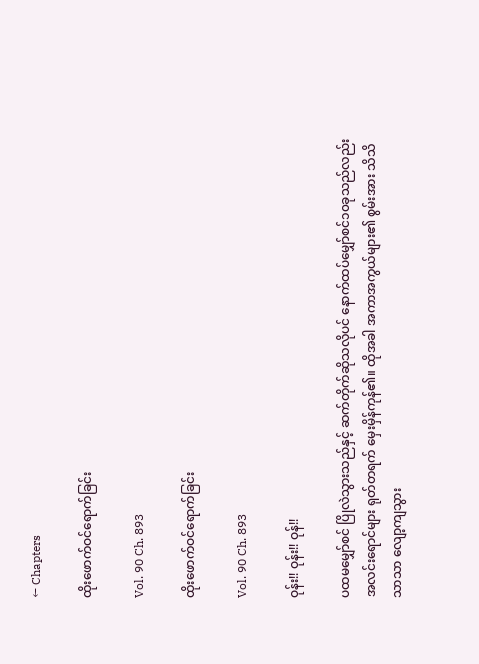← Chapters

ထိုးဖောက်ဝင်ရောက်ခြင်း

Vol. 90 Ch. 893

ထိုးဖောက်ဝင်ရောက်ခြင်း

Vol. 90 Ch. 893

ဝုန်း!! ဝုန်း!! ဝုန်!!

ပထမမျှော်စင် ပြိုလဲသွားသည်နှင့် ဆက်တိုက်ဆိုသလိုပင် နောက်ထပ်မျှော်စင်၁၀ခုသည်လည်း အလင်းရောင်များ ရုတ်တရက် မှေးမှိန်ကုန်၏။ ထိုအခါ အကာအကွယ်များ၏ စွမ်းအား သိသိသာသာ လျော့ကျသွား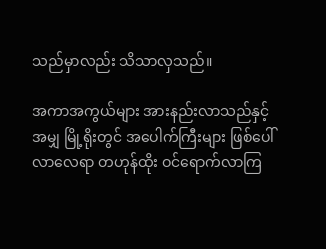သည်မှာလည်း သိသာလှသည်။

အကာအကွယ်များ အားနည်းလာသည်နှင့်အမျှ မြို့ရိုးတွင် အပေါက်ကြီးများ ဖြစ်ပေါ်လာလေရာ တဟုန်ထိုး ဝင်ရောက်လာကြ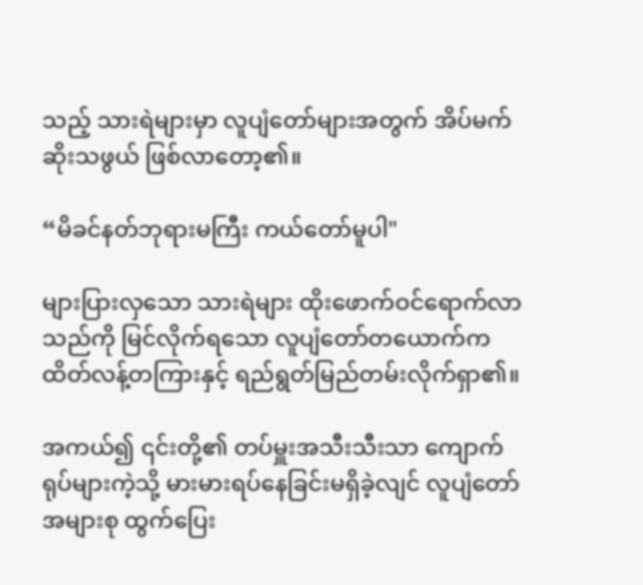သည့် သားရဲများမှာ လူပျံတော်များအတွက် အိပ်မက်ဆိုးသဖွယ် ဖြစ်လာတော့၏။

“မိခင်နတ်ဘုရားမကြီး ကယ်တော်မူပါ"

များပြားလှသော သားရဲများ ထိုးဖောက်ဝင်ရောက်လာသည်ကို မြင်လိုက်ရသော လူပျံတော်တယောက်က ထိတ်လန့်တကြားနှင့် ရည်ရွတ်မြည်တမ်းလိုက်ရှာ၏။

အကယ်၍ ၎င်းတို့၏ တပ်မှူးအသီးသီးသာ ကျောက်ရုပ်များကဲ့သို့ မားမားရပ်နေခြင်းမရှိခဲ့လျင် လူပျံတော်အများစု ထွက်ပြေး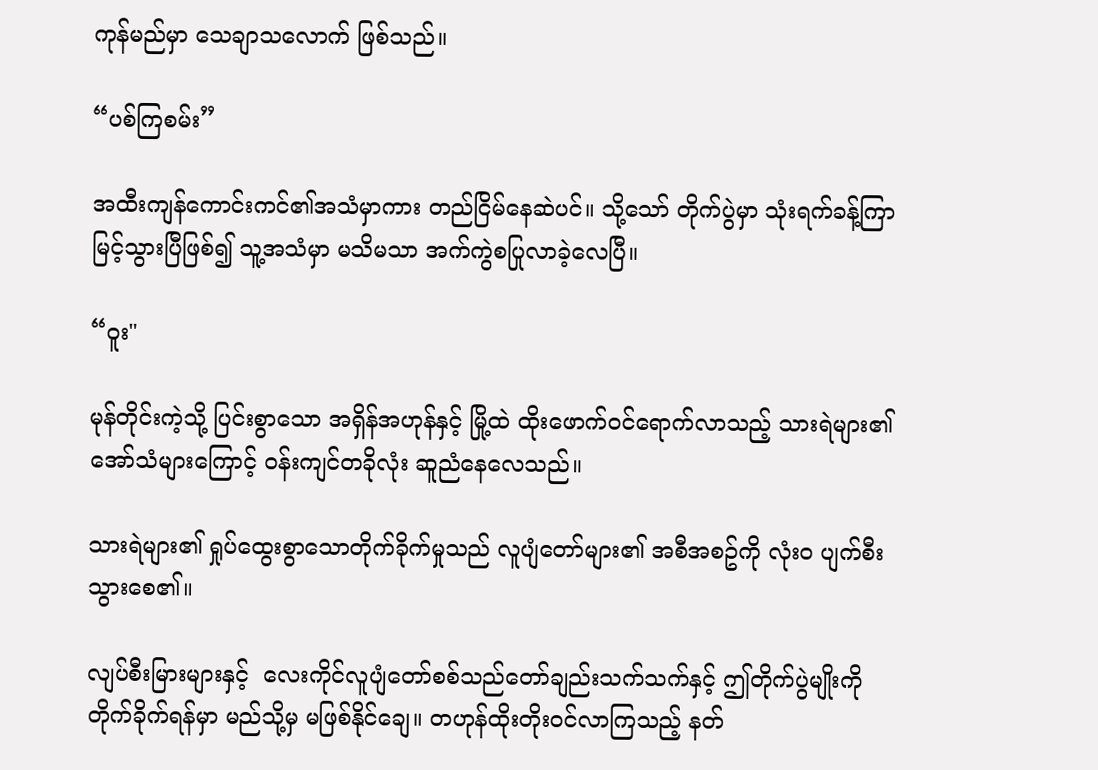ကုန်မည်မှာ သေချာသလောက် ဖြစ်သည်။

“ပစ်ကြစမ်း”

အထီးကျန်ကောင်းကင်၏အသံမှာကား တည်ငြိမ်နေဆဲပင်။ သို့သော် တိုက်ပွဲမှာ သုံးရက်ခန့်ကြာမြင့်သွားပြီဖြစ်၍ သူ့အသံမှာ မသိမသာ အက်ကွဲစပြုလာခဲ့လေပြီ။

“ဝူး"

မုန်တိုင်းကဲ့သို့ ပြင်းစွာသော အရှိန်အဟုန်နှင့် မြို့ထဲ ထိုးဖောက်ဝင်ရောက်လာသည့် သားရဲများ၏ အော်သံများကြောင့် ဝန်းကျင်တခိုလုံး ဆူညံနေလေသည်။

သားရဲများ၏ ရှုပ်ထွေးစွာသောတိုက်ခိုက်မှုသည် လူပျံတော်များ၏ အစီအစဥ်ကို လုံးဝ ပျက်စီးသွားစေ၏။

လျပ်စီးမြားများနှင့်  လေးကိုင်လူပျံတော်စစ်သည်တော်ချည်းသက်သက်နှင့် ဤတိုက်ပွဲမျိုးကို တိုက်ခိုက်ရန်မှာ မည်သို့မှ မဖြစ်နိုင်ချေ။ တဟုန်ထိုးတိုးဝင်လာကြသည့် နတ်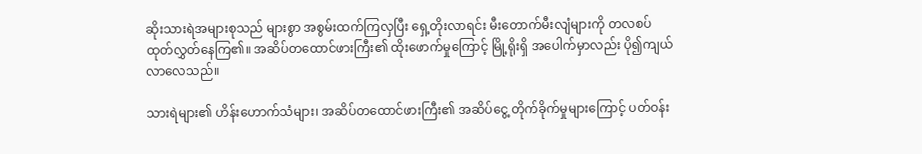ဆိုးသားရဲအများစုသည် များစွာ အစွမ်းထက်ကြလှပြီး ရှေ့တိုးလာရင်း မီးတောက်မီးလျံများကို တလစပ် ထုတ်လွှတ်နေကြ၏။ အဆိပ်တထောင်ဖားကြီး၏ ထိုးဖောက်မှုကြောင့် မြို့ရိုးရှိ အပေါက်မှာလည်း ပို၍ကျယ်လာလေသည်။

သားရဲများ၏ ဟိန်းဟောက်သံများ၊ အဆိပ်တထောင်ဖားကြီး၏ အဆိပ်ငွေ့ တိုက်ခိုက်မှုများကြောင့် ပတ်ဝန်း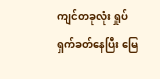ကျင်တခုလုံး ရှုပ်ရှက်ခတ်နေပြီး မြေ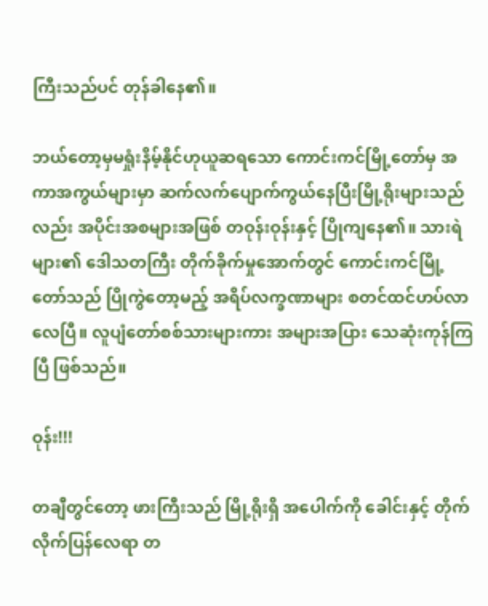ကြီးသည်ပင် တုန်ခါနေ၏။

ဘယ်တော့မှမရှုံးနိမ့်နိုင်ဟုယူဆရသော ကောင်းကင်မြို့တော်မှ အကာအကွယ်များမှာ ဆက်လက်ပျောက်ကွယ်နေပြီးမြို့ရိုးများသည်လည်း အပိုင်းအစများအဖြစ် တဝုန်းဝုန်းနှင့် ပြိုကျနေ၏။ သားရဲများ၏ ဒေါသတကြီး တိုက်ခိုက်မှုအောက်တွင် ကောင်းကင်မြို့တော်သည် ပြိုကွဲတော့မည့် အရိပ်လက္ခဏာများ စတင်ထင်ဟပ်လာလေပြီ။ လူပျံတော်စစ်သားများကား အများအပြား သေဆုံးကုန်ကြပြီ ဖြစ်သည်။

ဝုန်း!!!

တချီတွင်တော့ ဖားကြီးသည် မြို့ရိုးရှိ အပေါက်ကို ခေါင်းနှင့် တိုက်လိုက်ပြန်လေရာ တ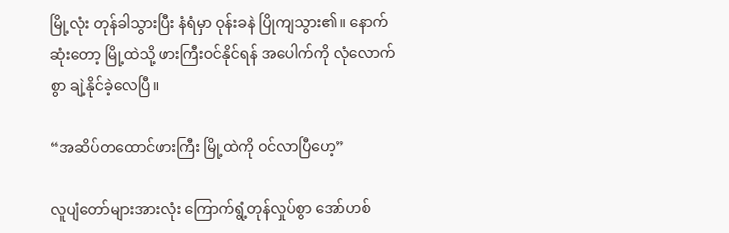မြို့လုံး တုန်ခါသွားပြီး နံရံမှာ ဝုန်းခနဲ ပြိုကျသွား၏။ နောက်ဆုံးတော့ မြို့ထဲသို့ ဖားကြီးဝင်နိုင်ရန် အပေါက်ကို လုံလောက်စွာ ချဲ့နိုင်ခဲ့လေပြီ။

“အဆိပ်တထောင်ဖားကြီး မြို့ထဲကို ဝင်လာပြီဟေ့”

လူပျံတော်များအားလုံး ကြောက်ရွံ့တုန်လှုပ်စွာ အော်ဟစ်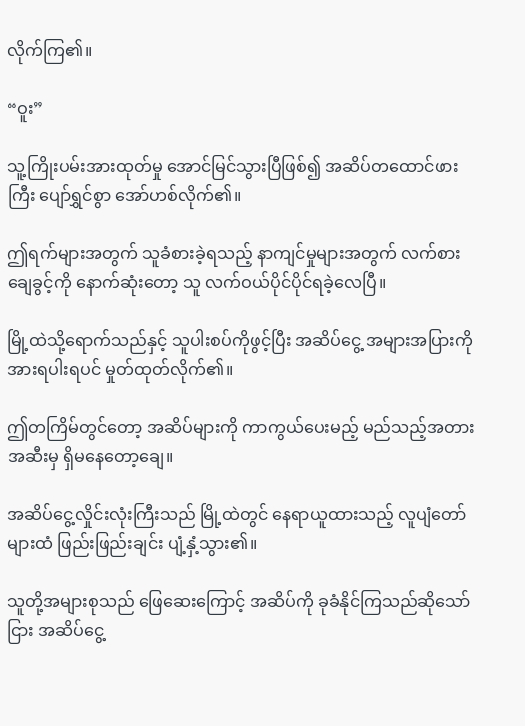လိုက်ကြ၏။

“ဝူး”

သူ့ကြိုးပမ်းအားထုတ်မှု အောင်မြင်သွားပြီဖြစ်၍ အဆိပ်တထောင်ဖားကြီး ပျော်ရွှင်စွာ အော်ဟစ်လိုက်၏။

ဤရက်များအတွက် သူခံစားခဲ့ရသည့် နာကျင်မှုများအတွက် လက်စားချေခွင့်ကို နောက်ဆုံးတော့ သူ လက်ဝယ်ပိုင်ပိုင်ရခဲ့လေပြီ။

မြို့ထဲသို့ရောက်သည်နှင့် သူပါးစပ်ကိုဖွင့်ပြီး အဆိပ်ငွေ့ အများအပြားကို အားရပါးရပင် မှုတ်ထုတ်လိုက်၏။

ဤတကြိမ်တွင်တော့ အဆိပ်များကို ကာကွယ်ပေးမည့် မည်သည့်အတားအဆီးမှ ရှိမနေတော့ချေ။

အဆိပ်ငွေ့လှိုင်းလုံးကြီးသည် မြို့ထဲတွင် နေရာယူထားသည့် လူပျံတော်များထံ ဖြည်းဖြည်းချင်း ပျံ့နှံ့သွား၏။

သူတို့အများစုသည် ဖြေဆေးကြောင့် အဆိပ်ကို ခုခံနိုင်ကြသည်ဆိုသော်ငြား အဆိပ်ငွေ့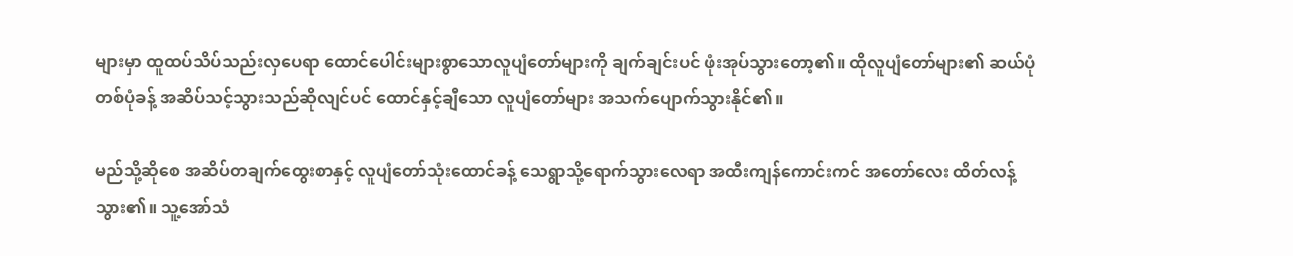များမှာ ထူထပ်သိပ်သည်းလှပေရာ ထောင်ပေါင်းများစွာသောလူပျံတော်များကို ချက်ချင်းပင် ဖုံးအုပ်သွားတော့၏။ ထိုလူပျံတော်များ၏ ဆယ်ပုံတစ်ပုံခန့် အဆိပ်သင့်သွားသည်ဆိုလျင်ပင် ထောင်နှင့်ချီသော လူပျံတော်များ အသက်ပျောက်သွားနိုင်၏။

မည်သို့ဆိုစေ အဆိပ်တချက်ထွေးစာနှင့် လူပျံတော်သုံးထောင်ခန့် သေရွာသို့ရောက်သွားလေရာ အထီးကျန်ကောင်းကင် အတော်လေး ထိတ်လန့်သွား၏။ သူ့အော်သံ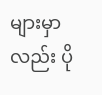များမှာလည်း ပို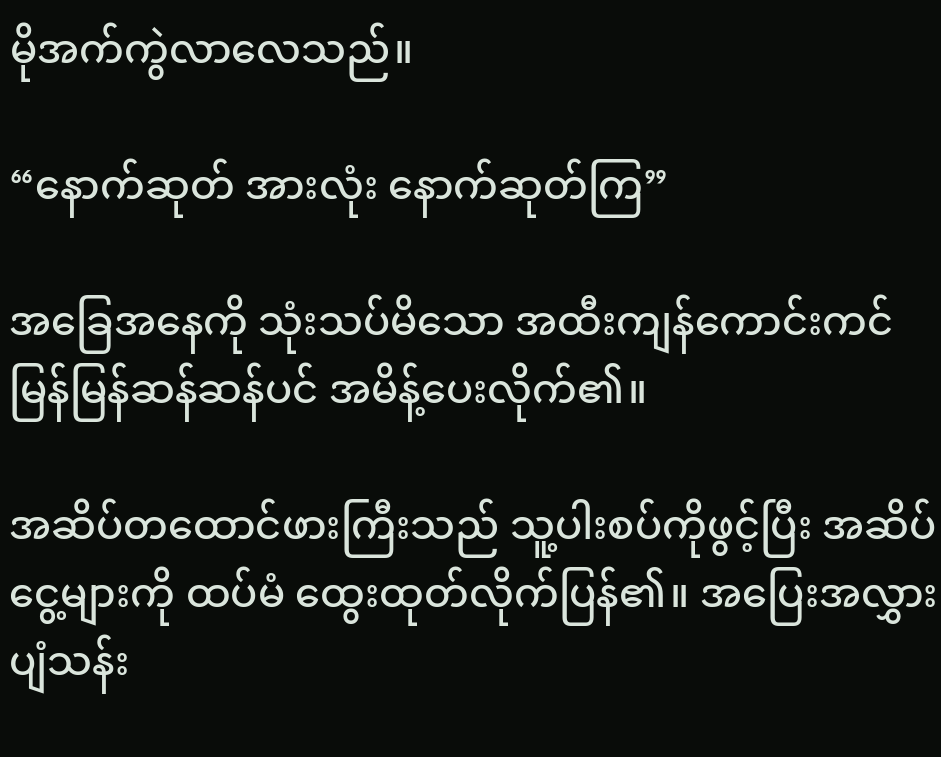မိုအက်ကွဲလာလေသည်။

“နောက်ဆုတ် အားလုံး နောက်ဆုတ်ကြ”

အခြေအနေကို သုံးသပ်မိသော အထီးကျန်ကောင်းကင် မြန်မြန်ဆန်ဆန်ပင် အမိန့်ပေးလိုက်၏။

အဆိပ်တထောင်ဖားကြီးသည် သူ့ပါးစပ်ကိုဖွင့်ပြီး အဆိပ်ငွေ့များကို ထပ်မံ ထွေးထုတ်လိုက်ပြန်၏။ အပြေးအလွှားပျံသန်း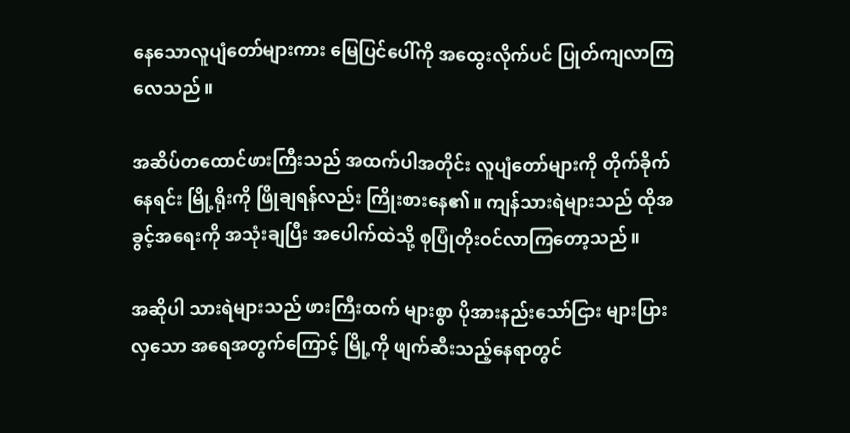နေသောလူပျံတော်များကား မြေပြင်ပေါ်ကို အထွေးလိုက်ပင် ပြုတ်ကျလာကြလေသည်။

အဆိပ်တထောင်ဖားကြီးသည် အထက်ပါအတိုင်း လူပျံတော်များကို တိုက်ခိုက်နေရင်း မြို့ရိုးကို ဖြိုချရန်လည်း ကြိုးစားနေ၏။ ကျန်သားရဲများသည် ထိုအခွင့်အရေးကို အသုံးချပြီး အပေါက်ထဲသို့ စုပြုံတိုးဝင်လာကြတော့သည်။

အဆိုပါ သားရဲများသည် ဖားကြီးထက် များစွာ ပိုအားနည်းသော်ငြား များပြားလှသော အရေအတွက်ကြောင့် မြို့ကို ဖျက်ဆီးသည့်နေရာတွင်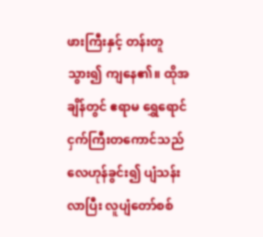ဖားကြီးနှင့် တန်းတူသွား၍ ကျနေ၏။ ထိုအချိန်တွင် ဧရာမ ရွှေရောင်ငှက်ကြီးတကောင်သည် လေဟုန်ခွင်း၍ ပျံသန်းလာပြီး လူပျံတော်စစ်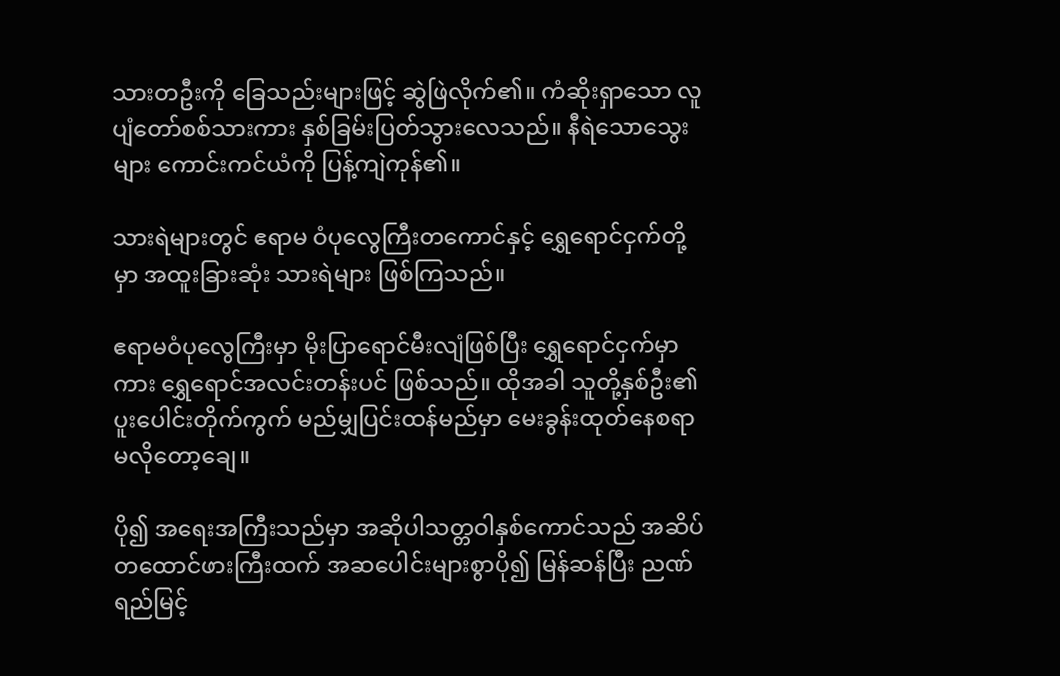သားတဦးကို ခြေသည်းများဖြင့် ဆွဲဖြဲလိုက်၏။ ကံဆိုးရှာသော လူပျံတော်စစ်သားကား နှစ်ခြမ်းပြတ်သွားလေသည်။ နီရဲသောသွေးများ ကောင်းကင်ယံကို ပြန့်ကျဲကုန်၏။

သားရဲများတွင် ဧရာမ ဝံပုလွေကြီးတကောင်နှင့် ရွှေရောင်ငှက်တို့မှာ အထူးခြားဆုံး သားရဲများ ဖြစ်ကြသည်။

ဧရာမဝံပုလွေကြီးမှာ မိုးပြာရောင်မီးလျံဖြစ်ပြီး ရွှေရောင်ငှက်မှာကား ရွှေရောင်အလင်းတန်းပင် ဖြစ်သည်။ ထိုအခါ သူတို့နှစ်ဦး၏ ပူးပေါင်းတိုက်ကွက် မည်မျှပြင်းထန်မည်မှာ မေးခွန်းထုတ်နေစရာမလိုတော့ချေ။

ပို၍ အရေးအကြီးသည်မှာ အဆိုပါသတ္တဝါနှစ်ကောင်သည် အဆိပ်တထောင်ဖားကြီးထက် အဆပေါင်းများစွာပို၍ မြန်ဆန်ပြီး ညဏ်ရည်မြင့်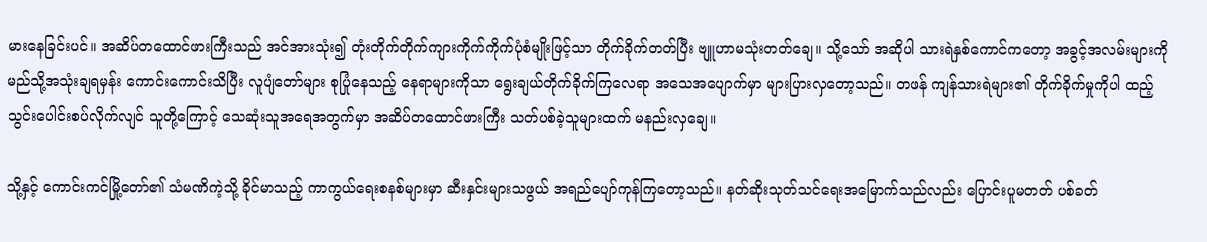မားနေခြင်းပင်။ အဆိပ်တထောင်ဖားကြီးသည် အင်အားသုံး၍ တုံးတိုက်တိုက်ကျားကိုက်ကိုက်ပုံစံမျိုးဖြင့်သာ တိုက်ခိုက်တတ်ပြီး ဗျူဟာမသုံးတတ်ချေ။ သို့သော် အဆိုပါ သားရဲနှစ်ကောင်ကတော့ အခွင့်အလမ်းများကို မည်သို့အသုံးချရမှန်း ကောင်းကောင်းသိပြီး လူပျံတော်များ စုပြုံနေသည့် နေရာများကိုသာ ရွေးချယ်တိုက်ခိုက်ကြလေရာ အသေအပျောက်မှာ များပြားလှတော့သည်။ တဖန် ကျန်သားရဲများ၏ တိုက်ခိုက်မှုကိုပါ ထည့်သွင်းပေါင်းစပ်လိုက်လျင် သူတို့ကြောင့် သေဆုံးသူအရေအတွက်မှာ အဆိပ်တထောင်ဖားကြီး သတ်ပစ်ခဲ့သူများထက် မနည်းလှချေ။

သို့နှင့် ကောင်းကင်မြို့တော်၏ သံမဏိကဲ့သို့ ခိုင်မာသည့် ကာကွယ်ရေးစနစ်များမှာ ဆီးနှင်းများသဖွယ် အရည်ပျော်ကုန်ကြတော့သည်။ နတ်ဆိုးသုတ်သင်ရေးအမြောက်သည်လည်း ပြောင်းပူမတတ် ပစ်ခတ်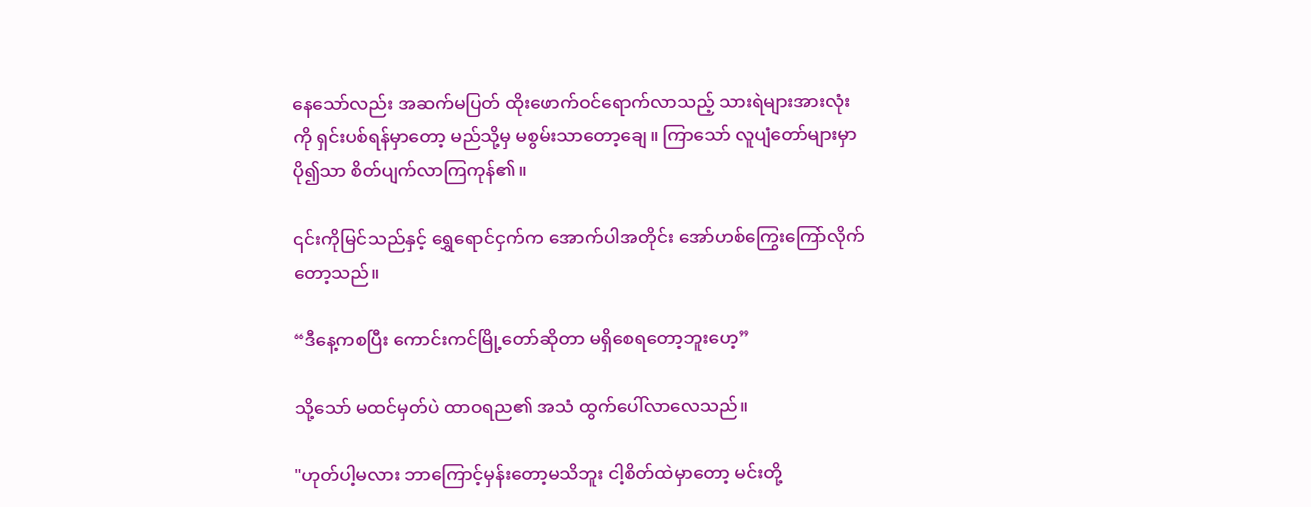နေသော်လည်း အဆက်မပြတ် ထိုးဖောက်ဝင်ရောက်လာသည့် သားရဲများအားလုံးကို ရှင်းပစ်ရန်မှာတော့ မည်သို့မှ မစွမ်းသာတော့ချေ။ ကြာသော် လူပျံတော်များမှာ ပို၍သာ စိတ်ပျက်လာကြကုန်၏။

၎င်းကိုမြင်သည်နှင့် ရွှေရောင်ငှက်က အောက်ပါအတိုင်း အော်ဟစ်ကြွေးကြော်လိုက်တော့သည်။

“ဒီနေ့ကစပြီး ကောင်းကင်မြို့တော်ဆိုတာ မရှိစေရတော့ဘူးဟေ့”

သို့သော် မထင်မှတ်ပဲ ထာဝရည၏ အသံ ထွက်ပေါ်လာလေသည်။

"ဟုတ်ပါ့မလား ဘာကြောင့်မှန်းတော့မသိဘူး ငါ့စိတ်ထဲမှာတော့ မင်းတို့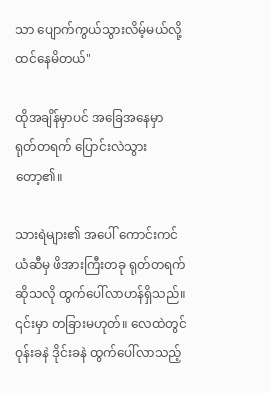သာ ပျောက်ကွယ်သွားလိမ့်မယ်လို့ ထင်နေမိတယ်"

ထိုအချိန်မှာပင် အခြေအနေမှာ ရုတ်တရက် ပြောင်းလဲသွားတော့၏။

သားရဲများ၏ အပေါ် ကောင်းကင်ယံဆီမှ ဖိအားကြီးတခု ရုတ်တရက်ဆိုသလို ထွက်ပေါ်လာဟန်ရှိသည်။ ၎င်းမှာ တခြားမဟုတ်။ လေထဲတွင် ဝုန်းခနဲ ဒိုင်းခနဲ ထွက်ပေါ်လာသည့်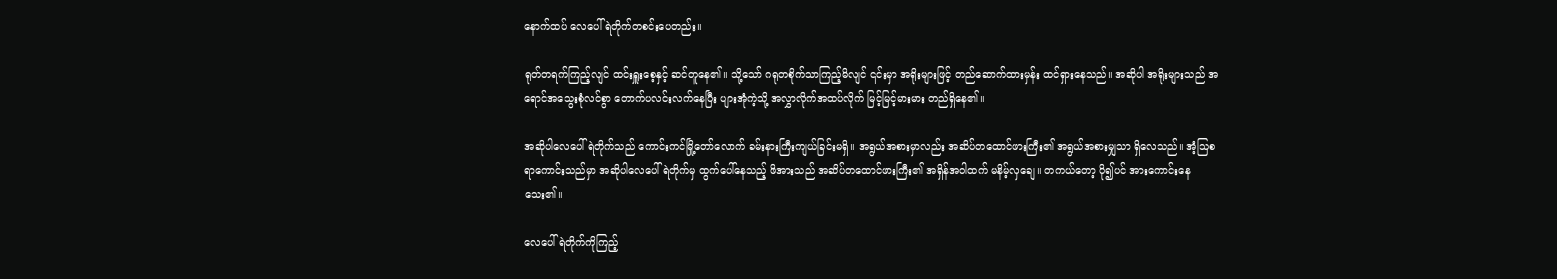နောက်ထပ် လေပေါ်ရဲတိုက်တစင်းပေတည်း။

ရုတ်တရက်ကြည့်လျင် ထင်းရှူးစေ့နှင့် ဆင်တူနေ၏။ သို့သော် ဂရုတစိုက်သာကြည့်မိလျင် ၎င်းမှာ အရိုးများဖြင့် တည်ဆောက်ထားမှန်း ထင်ရှားနေသည်။ အဆိုပါ အရိုးများသည် အရောင်အသွေးစုံလင်စွာ တောက်ပလင်းလက်နေပြီး ပျားအုံကဲ့သို့ အလွှာလိုက်အထပ်လိုက် မြင့်မြင့်မားမား တည်ရှိနေ၏။

အဆိုပါလေပေါ်ရဲတိုက်သည် ကောင်းကင်မြို့တော်လောက် ခမ်းနားကြီးကျယ်ခြင်းမရှိ။ အရွယ်အစားမှာလည်း အဆိပ်တထောင်ဖားကြီး၏ အရွယ်အစားမျှသာ ရှိလေသည်။ အံ့သြစရာကောင်းသည်မှာ အဆိုပါလေပေါ်ရဲတိုက်မှ ထွက်ပေါ်နေသည့် ဖိအားသည် အဆိပ်တထောင်ဖားကြီး၏ အရှိန်အဝါထက် မနိမ့်လှချေ။ တကယ်တော့ ပို၍ပင် အားကောင်းနေသေး၏။

လေပေါ်ရဲတိုက်ကိုကြည့်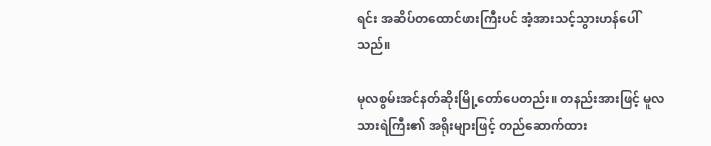ရင်း အဆိပ်တထောင်ဖားကြီးပင် အံ့အားသင့်သွားဟန်ပေါ်သည်။

မုလစွမ်းအင်နတ်ဆိုးမြို့တော်ပေတည်း။ တနည်းအားဖြင့် မူလသားရဲကြီး၏ အရိုးများဖြင့် တည်ဆောက်ထား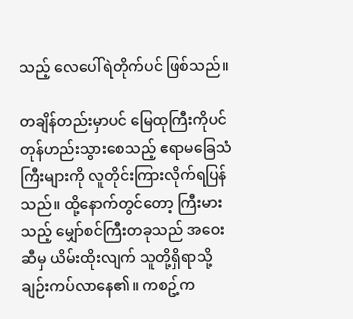သည့် လေပေါ်ရဲတိုက်ပင် ဖြစ်သည်။

တချိန်တည်းမှာပင် မြေထုကြီးကိုပင် တုန်ဟည်းသွားစေသည့် ဧရာမခြေသံကြီးများကို လူတိုင်းကြားလိုက်ရပြန်သည်။ ထို့နောက်တွင်တော့ ကြီးမားသည့် မျှော်စင်ကြီးတခုသည် အဝေးဆီမှ ယိမ်းထိုးလျက် သူတို့ရှိရာသို့ ချဉ်းကပ်လာနေ၏။ ကစဥ့်က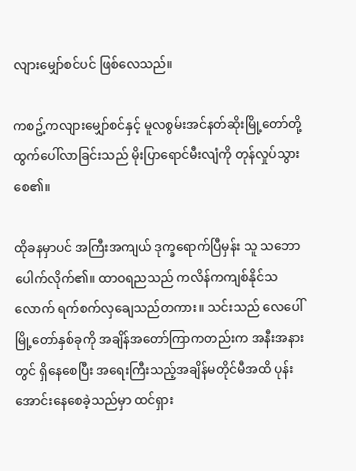လျားမျှော်စင်ပင် ဖြစ်လေသည်။

ကစဥ့်ကလျားမျှော်စင်နှင့် မူလစွမ်းအင်နတ်ဆိုးမြို့တော်တို့ ထွက်ပေါ်လာခြင်းသည် မိုးပြာရောင်မီးလျံကို တုန်လှုပ်သွားစေ၏။

ထိုခနမှာပင် အကြီးအကျယ် ဒုက္ခရောက်ပြီမှန်း သူ သဘောပေါက်လိုက်၏။ ထာဝရညသည် ကလိန်ကကျစ်နိုင်သလောက် ရက်စက်လှချေသည်တကား။ သင်းသည် လေပေါ်မြို့တော်နှစ်ခုကို အချိန်အတော်ကြာကတည်းက အနီးအနားတွင် ရှိနေစေပြီး အရေးကြီးသည့်အချိန်မတိုင်မီအထိ ပုန်းအောင်းနေစေခဲ့သည်မှာ ထင်ရှား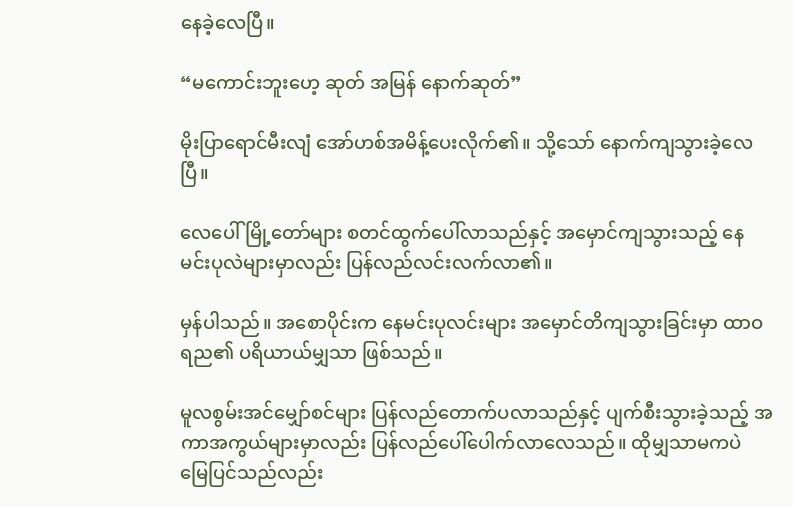နေခဲ့လေပြီ။

“မကောင်းဘူးဟေ့ ဆုတ် အမြန် နောက်ဆုတ်”

မိုးပြာရောင်မီးလျံ အော်ဟစ်အမိန့်ပေးလိုက်၏။ သို့သော် နောက်ကျသွားခဲ့လေပြီ။

လေပေါ်မြို့တော်များ စတင်ထွက်ပေါ်လာသည်နှင့် အမှောင်ကျသွားသည့် နေမင်းပုလဲများမှာလည်း ပြန်လည်လင်းလက်လာ၏။

မှန်ပါသည်။ အစောပိုင်းက နေမင်းပုလင်းများ အမှောင်တိကျသွားခြင်းမှာ ထာဝရည၏ ပရိယာယ်မျှသာ ဖြစ်သည်။

မူလစွမ်းအင်မျှော်စင်များ ပြန်လည်တောက်ပလာသည်နှင့် ပျက်စီးသွားခဲ့သည့် အကာအကွယ်များမှာလည်း ပြန်လည်ပေါ်ပေါက်လာလေသည်။ ထိုမျှသာမကပဲ မြေပြင်သည်လည်း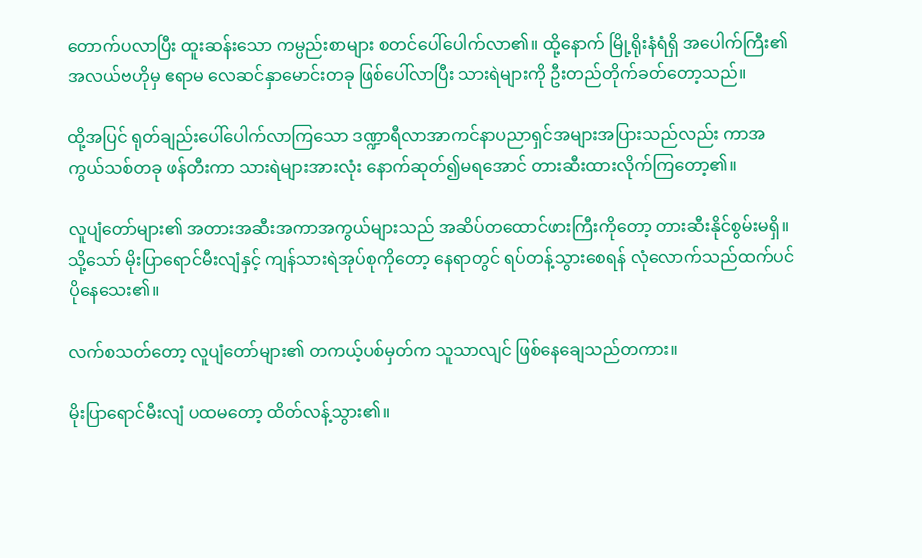တောက်ပလာပြီး ထူးဆန်းသော ကမ္ပည်းစာများ စတင်ပေါ်ပေါက်လာ၏။ ထို့နောက် မြို့ရိုးနံရံရှိ အပေါက်ကြီး၏ အလယ်ဗဟိုမှ ဧရာမ လေဆင်နှာမောင်းတခု ဖြစ်ပေါ်လာပြီး သားရဲများကို ဦးတည်တိုက်ခတ်တော့သည်။

ထို့အပြင် ရုတ်ချည်းပေါ်ပေါက်လာကြသော ဒဏ္ဍာရီလာအာကင်နာပညာရှင်အများအပြားသည်လည်း ကာအကွယ်သစ်တခု ဖန်တီးကာ သားရဲများအားလုံး နောက်ဆုတ်၍မရအောင် တားဆီးထားလိုက်ကြတော့၏။

လူပျံတော်များ၏ အတားအဆီးအကာအကွယ်များသည် အဆိပ်တထောင်ဖားကြီးကိုတော့ တားဆီးနိုင်စွမ်းမရှိ။ သို့သော် မိုးပြာရောင်မီးလျံနှင့် ကျန်သားရဲအုပ်စုကိုတော့ နေရာတွင် ရပ်တန့်သွားစေရန် လုံလောက်သည်ထက်ပင် ပိုနေသေး၏။

လက်စသတ်တော့ လူပျံတော်များ၏ တကယ့်ပစ်မှတ်က သူသာလျင် ဖြစ်နေချေသည်တကား။

မိုးပြာရောင်မီးလျံ ပထမတော့ ထိတ်လန့်သွား၏။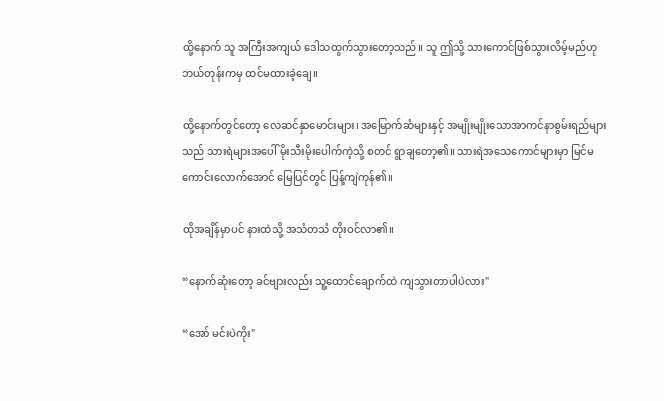ထို့နောက် သူ အကြီးအကျယ် ဒေါသထွက်သွားတော့သည်။ သူ ဤသို့ သားကောင်ဖြစ်သွားလိမ့်မည်ဟု ဘယ်တုန်းကမှ ထင်မထားခဲ့ချေ။

ထို့နောက်တွင်တော့ လေဆင်နှာမောင်းများ၊ အမြောက်ဆံများနှင့် အမျိုးမျိုးသောအာကင်နာစွမ်းရည်များသည် သားရဲများအပေါ် မိုးသီးမိုးပေါက်ကဲ့သို့ စတင် ရွာချတော့၏။ သားရဲအသေကောင်များမှာ မြင်မကောင်းလောက်အောင် မြေပြင်တွင် ပြန့်ကျဲကုန်၏။

ထိုအချိန်မှာပင် နားထဲသို့ အသံတသံ တိုးဝင်လာ၏။

“နောက်ဆုံးတော့ ခင်ဗျားလည်း သူ့ထောင်ချောက်ထဲ ကျသွားတာပါပဲလား"

“အော် မင်းပဲကိုး"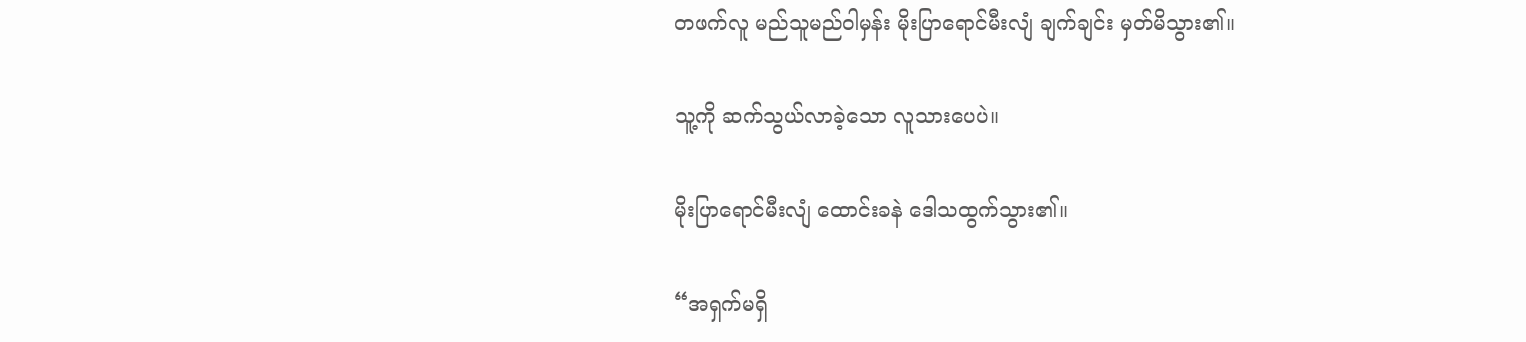တဖက်လူ မည်သူမည်ဝါမှန်း မိုးပြာရောင်မီးလျံ ချက်ချင်း မှတ်မိသွား၏။

သူ့ကို ဆက်သွယ်လာခဲ့သော လူသားပေပဲ။

မိုးပြာရောင်မီးလျံ ထောင်းခနဲ ဒေါသထွက်သွား၏။

“အရှက်မရှိ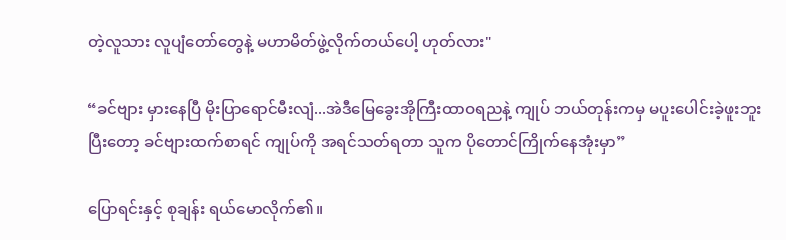တဲ့လူသား လူပျံတော်တွေနဲ့ မဟာမိတ်ဖွဲ့လိုက်တယ်ပေါ့ ဟုတ်လား"

“ခင်ဗျား မှားနေပြီ မိုးပြာရောင်မီးလျံ...အဲဒီမြေခွေးအိုကြီးထာဝရညနဲ့ ကျုပ် ဘယ်တုန်းကမှ မပူးပေါင်းခဲ့ဖူးဘူး ပြီးတော့ ခင်ဗျားထက်စာရင် ကျုပ်ကို အရင်သတ်ရတာ သူက ပိုတောင်ကြိုက်နေအုံးမှာ”

ပြောရင်းနှင့် စုချန်း ရယ်မောလိုက်၏။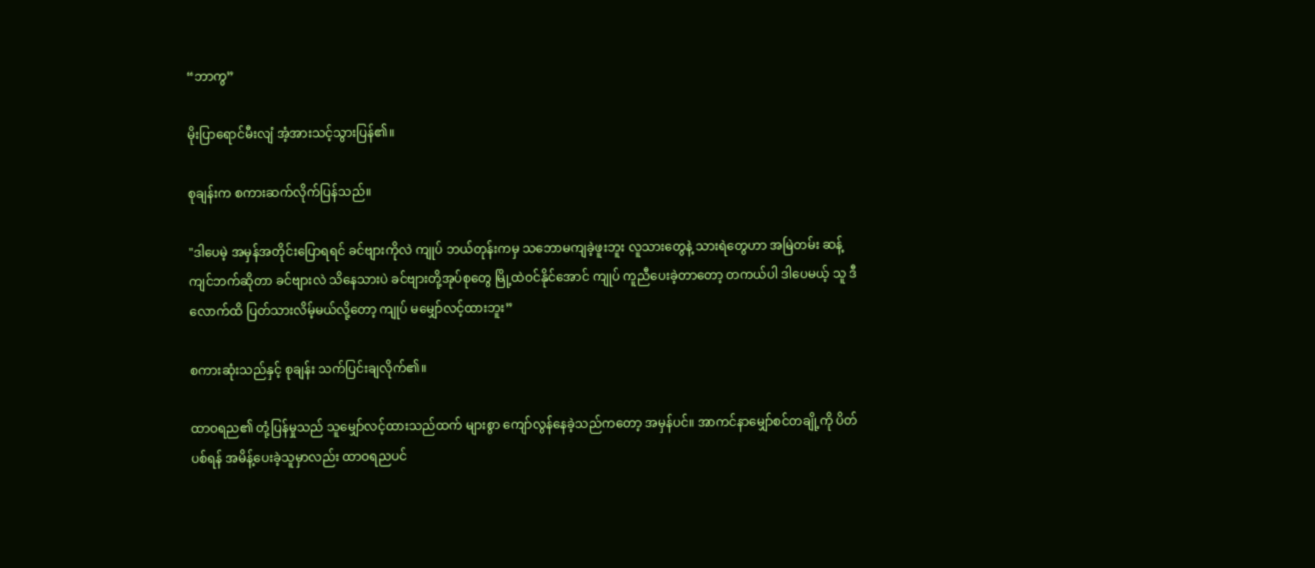“ဘာကွ”

မိုးပြာရောင်မီးလျံ အံ့အားသင့်သွားပြန်၏။

စုချန်းက စကားဆက်လိုက်ပြန်သည်။

"ဒါပေမဲ့ အမှန်အတိုင်းပြောရရင် ခင်ဗျားကိုလဲ ကျုပ် ဘယ်တုန်းကမှ သဘောမကျခဲ့ဖူးဘူး လူသားတွေနဲ့ သားရဲတွေဟာ အမြဲတမ်း ဆန့်ကျင်ဘက်ဆိုတာ ခင်ဗျားလဲ သိနေသားပဲ ခင်ဗျားတို့အုပ်စုတွေ မြို့ထဲဝင်နိုင်အောင် ကျုပ် ကူညီပေးခဲ့တာတော့ တကယ်ပါ ဒါပေမယ့် သူ ဒီလောက်ထိ ပြတ်သားလိမ့်မယ်လို့တော့ ကျုပ် မမျှော်လင့်ထားဘူး”

စကားဆုံးသည်နှင့် စုချန်း သက်ပြင်းချလိုက်၏။

ထာဝရည၏ တုံ့ပြန်မှုသည် သူမျှော်လင့်ထားသည်ထက် များစွာ ကျော်လွန်နေခဲ့သည်ကတော့ အမှန်ပင်။ အာကင်နာမျှော်စင်တချို့ကို ပိတ်ပစ်ရန် အမိန့်ပေးခဲ့သူမှာလည်း ထာဝရညပင်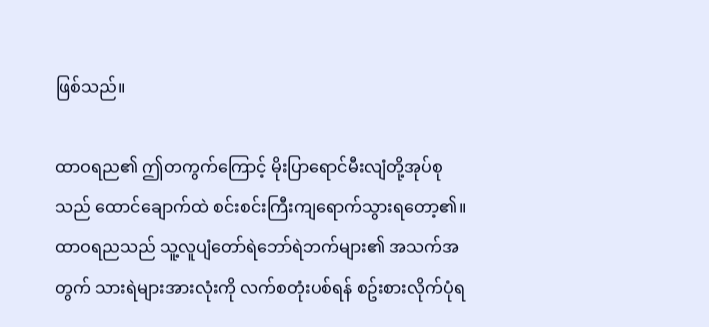ဖြစ်သည်။

ထာဝရည၏ ဤတကွက်ကြောင့် မိုးပြာရောင်မီးလျံတို့အုပ်စုသည် ထောင်ချောက်ထဲ စင်းစင်းကြီးကျရောက်သွားရတော့၏။ ထာဝရညသည် သူ့လူပျံတော်ရဲဘော်ရဲဘက်များ၏ အသက်အတွက် သားရဲများအားလုံးကို လက်စတုံးပစ်ရန် စဥ်းစားလိုက်ပုံရ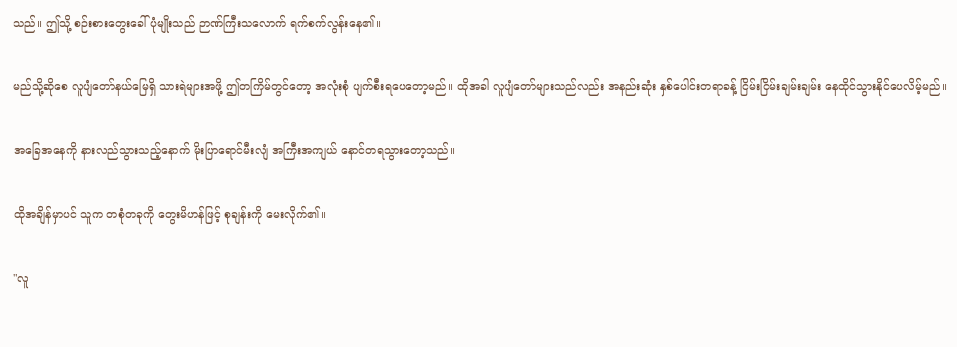သည်။ ဤသို့ စဉ်းစားတွေးခေါ်ပုံမျိုးသည် ဉာဏ်ကြီးသလောက် ရက်စက်လွန်းနေ၏။

မည်သို့ဆိုစေ လူပျံတော်နယ်မြေရှိ သားရဲများအဖို့ ဤတကြိမ်တွင်တော့ အလုံးစုံ ပျက်စီးရပေတော့မည်။ ထိုအခါ လူပျံတော်များသည်လည်း အနည်းဆုံး နှစ်ပေါင်းတရာခန့် ငြိမ်းငြိမ်းချမ်းချမ်း နေထိုင်သွားနိုင်ပေလိမ့်မည်။

အခြေအနေကို နားလည်သွားသည့်နောက် မိုးပြာရောင်မီးလျံ အကြီးအကျယ် နောင်တရသွားတော့သည်။

ထိုအချိန်မှာပင် သူက တစုံတခုကို တွေးမိဟန်ဖြင့် စုချန်းကို မေးလိုက်၏။

"လူ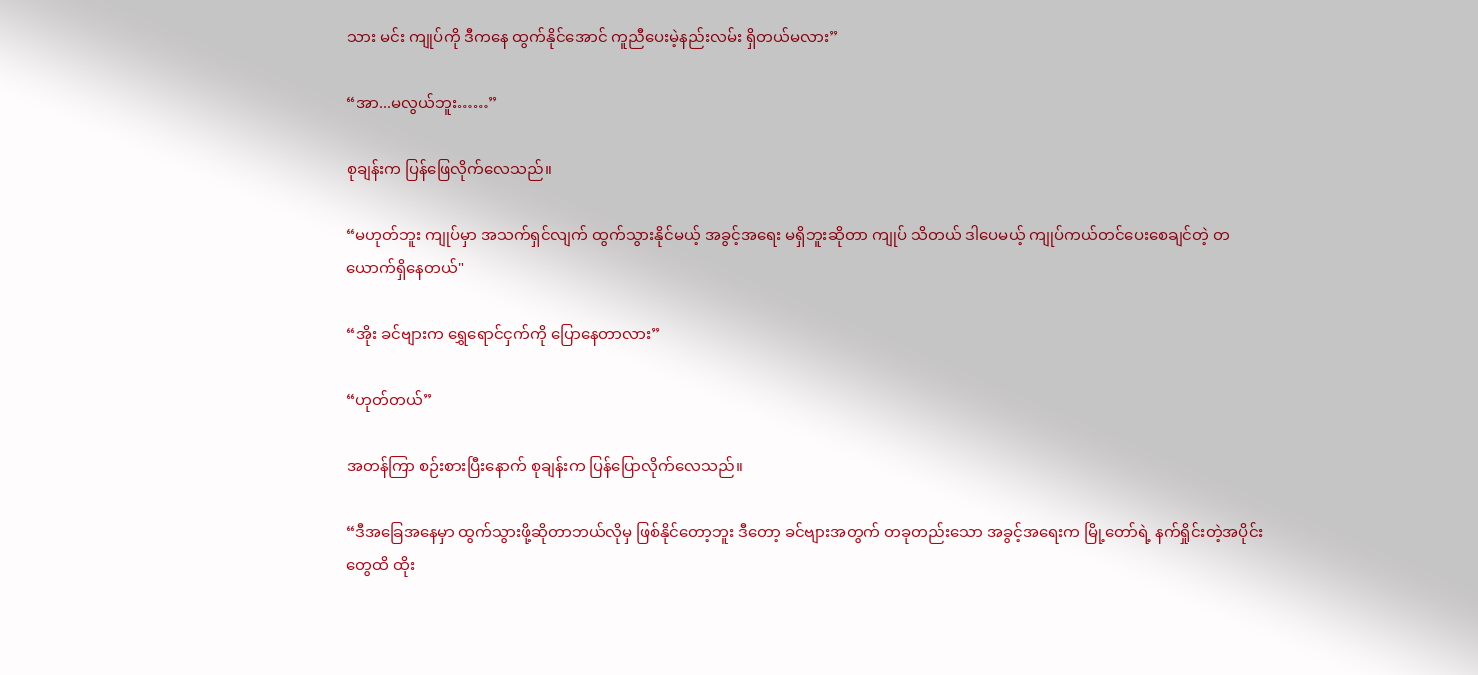သား မင်း ကျုပ်ကို ဒီကနေ ထွက်နိုင်အောင် ကူညီပေးမဲ့နည်းလမ်း ရှိတယ်မလား”

“အာ...မလွယ်ဘူး……”

စုချန်းက ပြန်ဖြေလိုက်လေသည်။

“မဟုတ်ဘူး ကျုပ်မှာ အသက်ရှင်လျက် ထွက်သွားနိုင်မယ့် အခွင့်အရေး မရှိဘူးဆိုတာ ကျုပ် သိတယ် ဒါပေမယ့် ကျုပ်ကယ်တင်ပေးစေချင်တဲ့ တယောက်ရှိနေတယ်"

“အိုး ခင်ဗျားက ရွှေရောင်ငှက်ကို ပြောနေတာလား”

“ဟုတ်တယ်”

အတန်ကြာ စဉ်းစားပြီးနောက် စုချန်းက ပြန်ပြောလိုက်လေသည်။

“ဒီအခြေအနေမှာ ထွက်သွားဖို့ဆိုတာဘယ်လိုမှ ဖြစ်နိုင်တော့ဘူး ဒီတော့ ခင်ဗျားအတွက် တခုတည်းသော အခွင့်အရေးက မြို့တော်ရဲ့ နက်ရှိုင်းတဲ့အပိုင်းတွေထိ ထိုး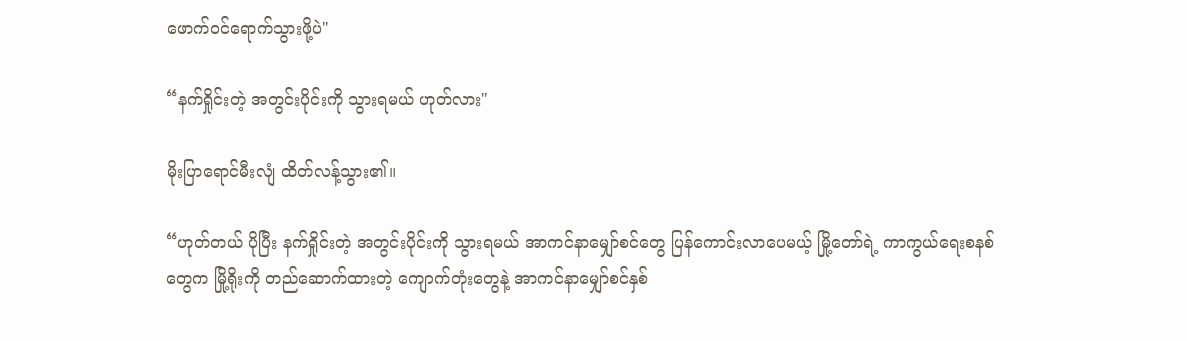ဖောက်ဝင်ရောက်သွားဖို့ပဲ"

“နက်ရှိုင်းတဲ့ အတွင်းပိုင်းကို သွားရမယ် ဟုတ်လား"

မိုးပြာရောင်မီးလျံ ထိတ်လန့်သွား၏။

“ဟုတ်တယ် ပိုပြီး နက်ရှိုင်းတဲ့ အတွင်းပိုင်းကို သွားရမယ် အာကင်နာမျှော်စင်တွေ ပြန်ကောင်းလာပေမယ့် မြို့တော်ရဲ့ ကာကွယ်ရေးစနစ်တွေက မြို့ရိုးကို တည်ဆောက်ထားတဲ့ ကျောက်တုံးတွေနဲ့ အာကင်နာမျှော်စင်နှစ်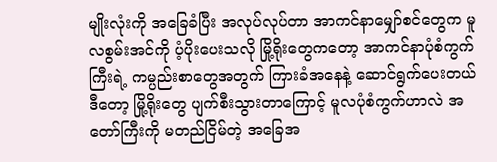မျိုးလုံးကို အခြေခံပြီး အလုပ်လုပ်တာ အာကင်နာမျှော်စင်တွေက မူလစွမ်းအင်ကို ပံ့ပိုးပေးသလို မြို့ရိုးတွေကတော့ အာကင်နာပုံစံကွက်ကြီးရဲ့ ကမ္ပည်းစာတွေအတွက် ကြားခံအနေနဲ့ ဆောင်ရွက်ပေးတယ် ဒီတော့ မြို့ရိုးတွေ ပျက်စီးသွားတာကြောင့် မူလပုံစံကွက်ဟာလဲ အတော်ကြီးကို မတည်ငြိမ်တဲ့ အခြေအ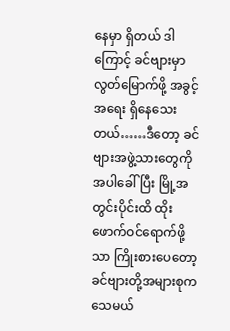နေမှာ ရှိတယ် ဒါကြောင့် ခင်ဗျားမှာ လွတ်မြောက်ဖို့ အခွင့်အရေး ရှိနေသေးတယ်……ဒီတော့ ခင်ဗျားအဖွဲ့သားတွေကို အပါခေါ်ပြီး မြို့အတွင်းပိုင်းထိ ထိုးဖောက်ဝင်ရောက်ဖို့သာ ကြိုးစားပေတော့ ခင်ဗျားတို့အများစုက သေမယ်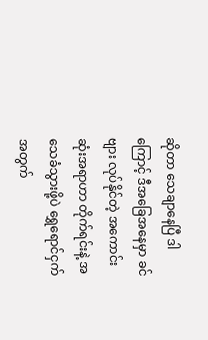ဆိုတာ သေချာနေပြီ ဒါကြောင့် ဒီအခြေအနေမှာ ခင်ဗျား လုပ်နိုင်တဲ့ အကောင်းဆုံးအရာဟာ တိုက်ရင်းနဲ့ အသေခံသွားဖို့ပဲ ရွှေရောင်ငှက်အတွက်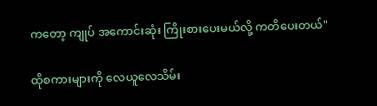ကတော့ ကျုပ် အကောင်းဆုံး ကြိုးစားပေးမယ်လို့ ကတိပေးတယ်"

ထိုစကားများကို လေယူလေသိမ်း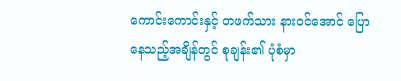ကောင်းကောင်းနှင့် တဖက်သား နားဝင်အောင် ပြောနေသည့်အချိန်တွင် စုချန်း၏ ပုံစံမှာ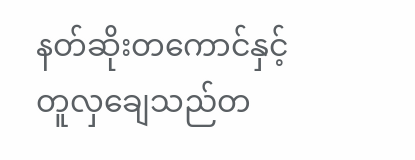နတ်ဆိုးတကောင်နှင့် တူလှချေသည်တ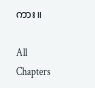ကား။

All Chapters